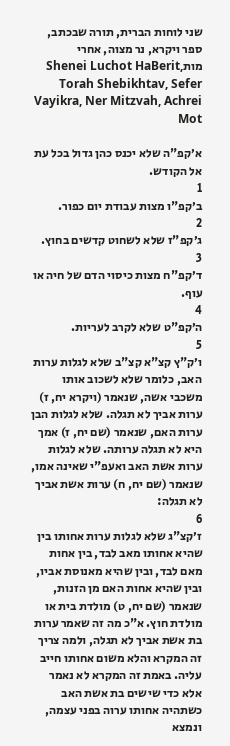שני לוחות הברית, תורה שבכתב, ספר ויקרא, נר מצוה, אחרי מותShenei Luchot HaBerit, Torah Shebikhtav, Sefer Vayikra, Ner Mitzvah, Achrei Mot

א׳קפ"ה שלא יכנס כהן גדול בכל עת אל הקודש.
1
ב׳קפ"ו מצות עבודת יום כפור.
2
ג׳קפ"ז שלא לשחוט קדשים בחוץ.
3
ד׳קפ"ח מצות כיסוי הדם של חיה או עוף.
4
ה׳קפ"ט שלא לקרב לעריות.
5
ו׳ק"ץ קצ"א קצ"ב שלא לגלות ערות האב, כלומר שלא לשכוב אותו משכבי אשה, שנאמר (ויקרא יח, ז) ערות אביך לא תגלה. שלא לגלות הבן ערות האם, שנאמר (שם יח, ז) אמך היא לא תגלה ערותה. שלא לגלות ערות אשת האב ואעפ"י שאינה אמו, שנאמר (שם יח, ח) ערות אשת אביך לא תגלה:
6
ז׳קצ"ג שלא לגלות ערות אחותו בין שהיא אחותו מאב לבד, בין אחות מאם לבד, ובין שהיא מאנוסת אביו, ובין שהיא אחות האם מן הזנות, שנאמר (שם יח, ט) מולדת בית או מולדת חוץ. א"כ מה זה שאמר ערות בת אשת אביך לא תגלה, ולמה צריך זה המקרא והלא משום אחותו חייב עליה. באמת זה המקרא לא נאמר אלא כדי שישים בת אשת האב כשתהיה אחותו ערוה בפני עצמה, ונמצא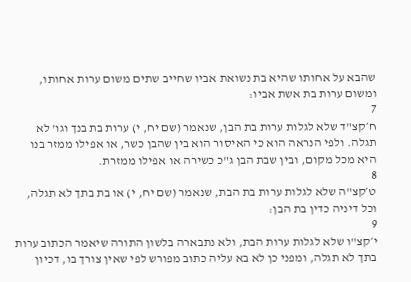שהבא על אחותו שהיא בת נשואת אביו שחייב שתים משום ערות אחותו, ומשום ערות בת אשת אביו:
7
ח׳קצ"ד שלא לגלות ערות בת הבן, שנאמר (שם יח, י) ערות בת בנך וגו' לא תגלה. ולפי הנראה הוא כי האיסור הוא בין שהבן כשר, או אפילו ממזר בנו היא מכל מקום, ובין שבת הבן ג"כ כשירה או אפילו ממזרת.
8
ט׳קצ"ה שלא לגלות ערות בת הבת, שנאמר (שם יח, י) או בת בתך לא תגלה, וכל דיניה כדין בת הבן:
9
י׳קצ"ו שלא לגלות ערות הבת, ולא נתבארה בלשון התורה שיאמר הכתוב ערות בתך לא תגלה, ומפני כן לא בא עליה כתוב מפורש לפי שאין צורך בו, דכיון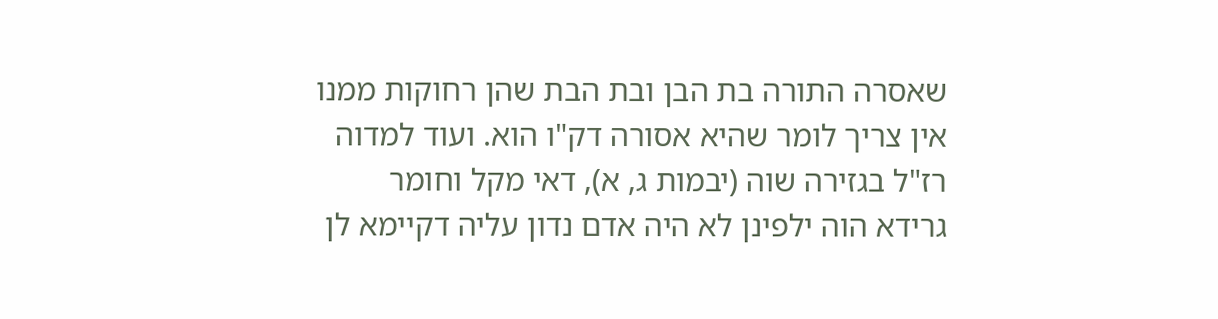שאסרה התורה בת הבן ובת הבת שהן רחוקות ממנו אין צריך לומר שהיא אסורה דק"ו הוא. ועוד למדוה רז"ל בגזירה שוה (יבמות ג, א), דאי מקל וחומר גרידא הוה ילפינן לא היה אדם נדון עליה דקיימא לן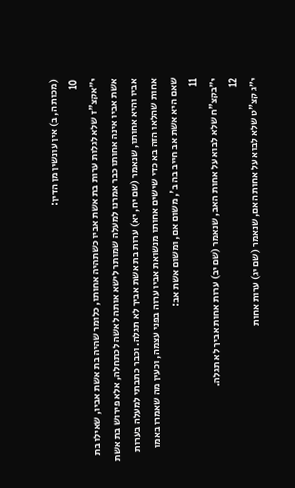(מכות ה, ב) אין עונשין מן הדין:
10
י״אקצ"ז שלא לגלות ערות בת אשת אביו כשתהיה אחותו, כלומר שהיה בת אשת אביו, שאילו בת אשת אביו אינה אחותו כבר אמרנו למעלה שמותר לישא אותה לאשה לכתחלה, אלא פירוש בת אשת אביו והיא אחותו, שנאמר (שם יח, יא) ערות בת אשת אביך לא תגלה. וכבר כתבתי למעלה בערות אחות שהלאו הזה בא כדי שישים אחותו מנשואת אביו ערוה בפני עצמה, וכעין מה שאמרו באמו שאם היא אשת אב חייב בה ב', משום אם, ומשום אשת אב:
11
י״בקצ"ח שלא לבוא על אחות האב, שנאמר (שם יב) ערות אחות אביך לא תגלה.
12
י״ג קצ"ט שלא לבוא על אחות האם, שנאמר (שם יג) ערות אחות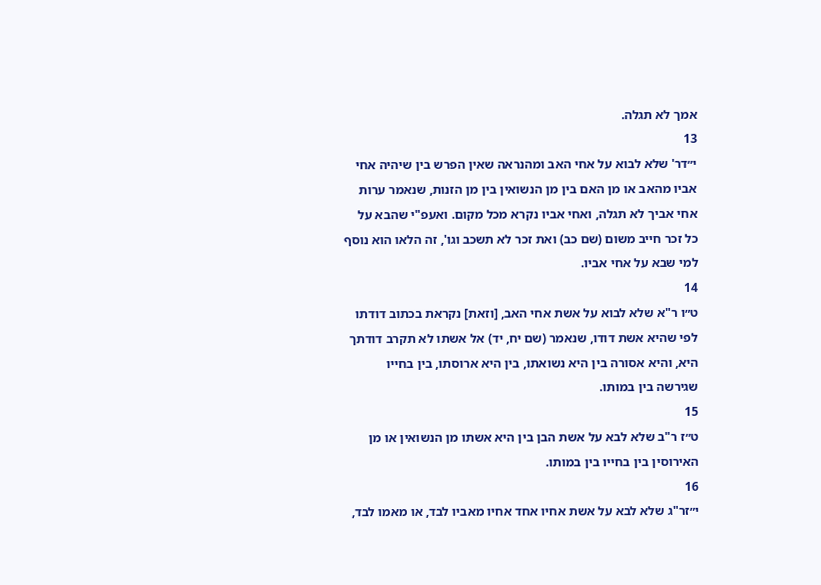אמך לא תגלה.
13
י״דר' שלא לבוא על אחי האב ומהנראה שאין הפרש בין שיהיה אחי אביו מהאב או מן האם בין מן הנשואין בין מן הזנות, שנאמר ערות אחי אביך לא תגלה, ואחי אביו נקרא מכל מקום. ואעפ"י שהבא על כל זכר חייב משום (שם כב) ואת זכר לא תשכב וגו', זה הלאו הוא נוסף למי שבא על אחי אביו.
14
ט״ו ר"א שלא לבוא על אשת אחי האב, [וזאת] נקראת בכתוב דודתו לפי שהיא אשת דודו, שנאמר (שם יח, יד) אל אשתו לא תקרב דודתך היא, והיא אסורה בין היא נשואתו, בין היא ארוסתו, בין בחייו שגירשה בין במותו.
15
ט״ז ר"ב שלא לבא על אשת הבן בין היא אשתו מן הנשואין או מן האירוסין בין בחייו בין במותו.
16
י״זר"ג שלא לבא על אשת אחיו אחד אחיו מאביו לבד, או מאמו לבד,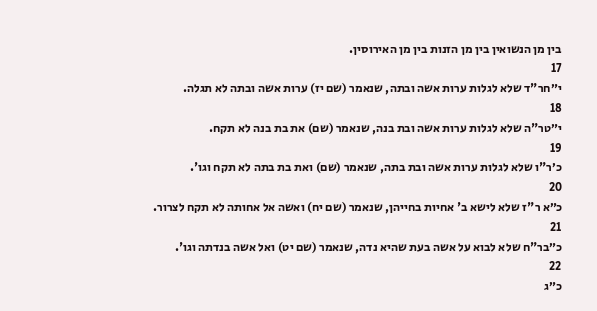בין מן הנשואין בין מן הזנות בין מן האירוסין.
17
י״חר"ד שלא לגלות ערות אשה ובתה, שנאמר (שם יז) ערות אשה ובתה לא תגלה.
18
י״טר"ה שלא לגלות ערות אשה ובת בנה, שנאמר (שם) את בת בנה לא תקח.
19
כ׳ר"ו שלא לגלות ערות אשה ובת בתה, שנאמר (שם) ואת בת בתה לא תקח וגו'.
20
כ״א ר"ז שלא לישא ב' אחיות בחייהן, שנאמר (שם יח) ואשה אל אחותה לא תקח לצרור.
21
כ״בר"ח שלא לבוא על אשה בעת שהיא נדה, שנאמר (שם יט) ואל אשה בנדתה וגו'.
22
כ״ג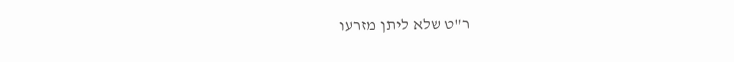ר"ט שלא ליתן מזרעו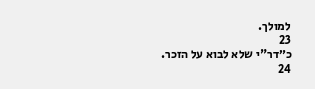למולך.
23
כ״דר"י שלא לבוא על הזכר.
24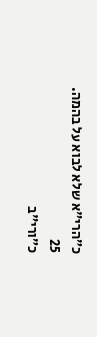כ״הרי"א שלא לבוא על בהמה.
25
כ״ורי"ב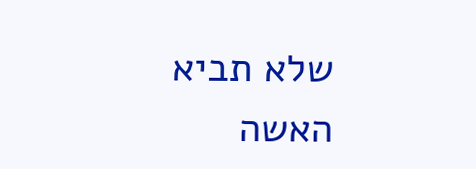שלא תביא האשה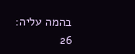בהמה עליה:
26